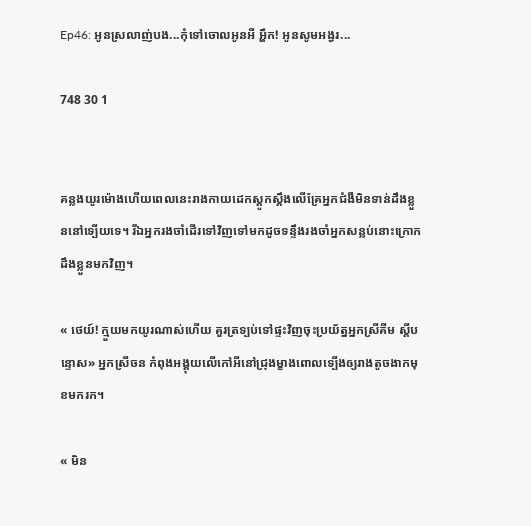Ep46: អូនស្រលាញ់បង...កុំទៅចោលអូនអី អ្ហឹក! អូនសូមអង្វរ...

748 30 1


គន្លងយូរម៉ោងហេីយពេលនេះរាងកាយដេកស្ដូកស្ដឹងលេីគ្រែអ្នកជំងឺមិនទាន់ដឹងខ្លួននៅទ្បេីយទេ។ រីឯអ្នករងចាំដេីរទៅវិញទៅមកដូចទន្ទឹងរងចាំអ្នកសន្លប់នោះក្រោកដឹងខ្លួនមកវិញ។

« ថេយ៍! ក្មួយមកយូរណាស់ហេីយ គួរត្រទ្បប់ទៅផ្ទះវិញចុះប្រយ័ត្នអ្នកស្រីគីម ស្ដីបន្ទោស» អ្នកស្រីចន កំពុងអង្គុយលេីកៅអីនៅជ្រុងម្ខាងពោលទ្បេីងឲ្យរាងតូចងាកមុខមករក។

« មិន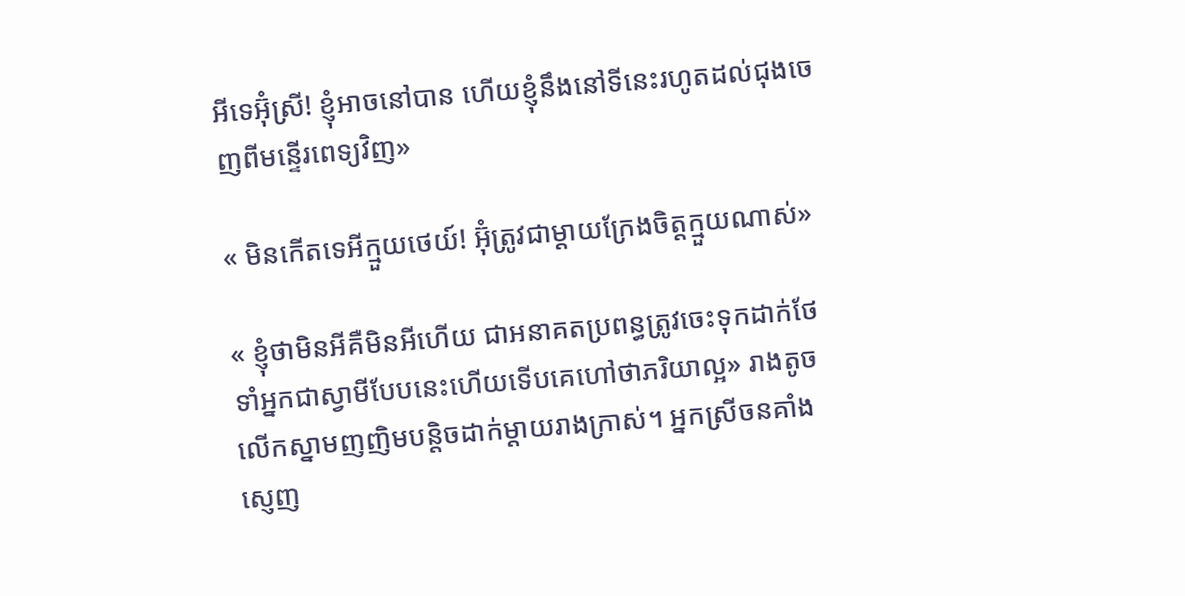អីទេអ៊ុំស្រី! ខ្ញុំអាចនៅបាន ហេីយខ្ញុំនឹងនៅទីនេះរហូតដល់ជុងចេញពីមន្ទេីរពេទ្យវិញ»

« មិនកេីតទេអីក្មួយថេយ៍! អ៊ុំត្រូវជាម្ដាយក្រែងចិត្តក្មួយណាស់»

« ខ្ញុំថាមិនអីគឺមិនអីហេីយ ជាអនាគតប្រពន្ធត្រូវចេះទុកដាក់ថែទាំអ្នកជាស្វាមីបែបនេះហេីយទេីបគេហៅថាភរិយាល្អ» រាងតូចលេីកស្នាមញញិមបន្តិចដាក់ម្ដាយរាងក្រាស់។ អ្នកស្រីចនគាំងស្ញេញ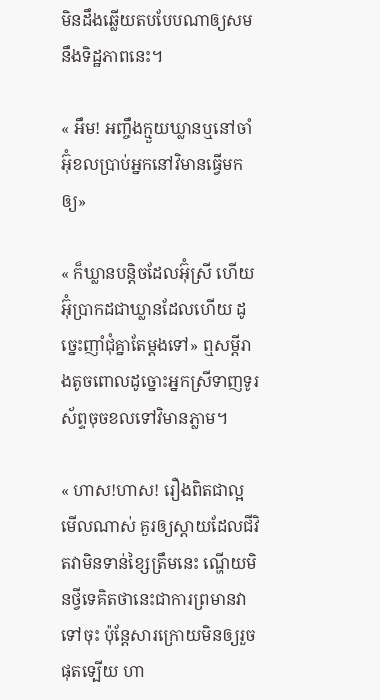មិនដឹងឆ្លេីយតបបែបណាឲ្យសមនឹងទិដ្ឋភាពនេះ។

« អឹម! អញ្ចឹងក្មួយឃ្លានឬនៅចាំអ៊ុំខលប្រាប់អ្នកនៅវិមានធ្វេីមកឲ្យ»

« ក៏ឃ្លានបន្តិចដែលអ៊ុំស្រី ហេីយអ៊ុំប្រាកដជាឃ្លានដែលហេីយ ដូច្នេះញាំជុំគ្នាតែម្ដងទៅ» ឮសម្ដីរាងតូចពោលដូច្នោះអ្នកស្រីទាញទូរស័ព្ទចុចខលទៅវិមានភ្លាម។

« ហាស!ហាស! រឿងពិតជាល្អមេីលណាស់ គួរឲ្យស្ដាយដែលជីវិតវាមិនទាន់ខ្សៃត្រឹមនេះ ណ្ហេីយមិនថ្វីទេគិតថានេះជាការព្រមានវាទៅចុះ ប៉ុន្តែសារក្រោយមិនឲ្យរួចផុតទ្បេីយ ហា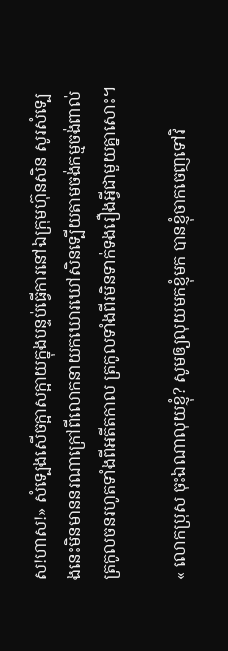ស!ហាស!» សំទ្បេងសេីចក្អាសក្អាយក្នុងបន្ទប់ធ្វេីការនៅឯក្រុមហ៊ុនសិន សូរសំទ្បេងនេះមិនមាននរណាក្រៅពីលោកនាយកឃោរឃៅសិនទ្បេីយតាមចង់កម្មចង់ពាល់ត្រកូលចនរហូតទាំងពីអតីតកាល ត្រកូលទាំងពីរមិនទាក់ទងរឿងអ្វីជាមួយគ្នាសោះ។

« លោកប្រុស ចុះឯណាលុយខ្ញុំ? សូមឲ្យលុយមកខ្ញុំមក បានខ្ញុំចាកចេញទៅវិ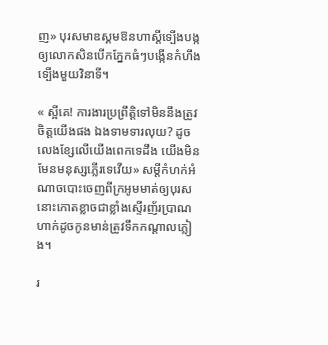ញ» បុរសមាឌស្គមឱនហាស្ដីទ្បេីងបង្កឲ្យលោកសិនបេីកភ្នែកធំៗបង្កេីនកំហឹងទ្បេីងមួយវិនាទី។

« ស្អីគេ! ការងារប្រព្រឹត្តិទៅមិននឹងត្រូវចិត្តយេីងផង ឯងទាមទារលុយ? ដូចលេងខ្សែលេីយេីងពេកទេដឹង យេីងមិនមែនមនុស្សភ្លេីរទេវេីយ» សម្ដីកំហក់អំណាចបោះចេញពីក្រអូមមាត់ឲ្យបុរសនោះកោតខ្លាចជាខ្លាំងស្ទេីរញ័រប្រាណហាក់ដូចកូនមាន់ត្រូវទឹកកណ្ដាលភ្លៀង។

រ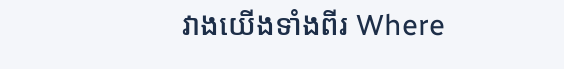វាងយេីងទាំងពីរ Where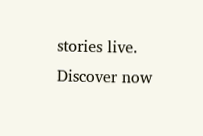stories live. Discover now